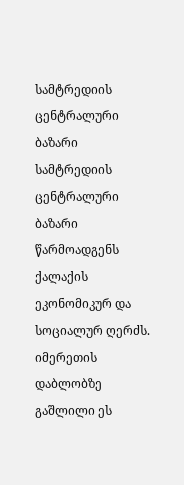სამტრედიის ცენტრალური ბაზარი
სამტრედიის ცენტრალური ბაზარი წარმოადგენს ქალაქის ეკონომიკურ და სოციალურ ღერძს. იმერეთის დაბლობზე გაშლილი ეს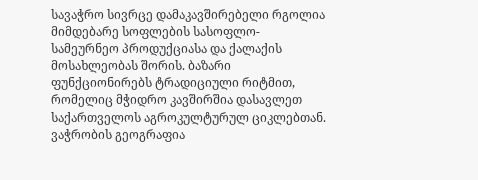სავაჭრო სივრცე დამაკავშირებელი რგოლია მიმდებარე სოფლების სასოფლო-სამეურნეო პროდუქციასა და ქალაქის მოსახლეობას შორის. ბაზარი ფუნქციონირებს ტრადიციული რიტმით, რომელიც მჭიდრო კავშირშია დასავლეთ საქართველოს აგროკულტურულ ციკლებთან.
ვაჭრობის გეოგრაფია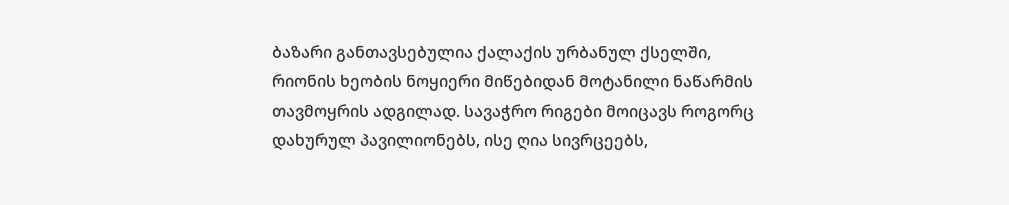ბაზარი განთავსებულია ქალაქის ურბანულ ქსელში, რიონის ხეობის ნოყიერი მიწებიდან მოტანილი ნაწარმის თავმოყრის ადგილად. სავაჭრო რიგები მოიცავს როგორც დახურულ პავილიონებს, ისე ღია სივრცეებს,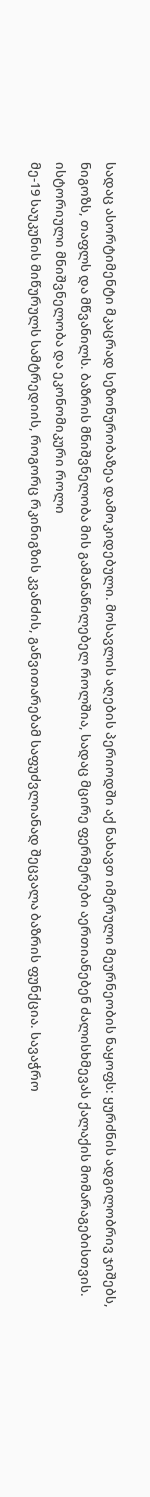სადაც ასორტიმენტი მკაცრად სეზონურობაზეა დამოკიდებული. მოსავლის აღების პერიოდში აქ ნახავთ იმერული მეურნეობის ნაყოფს: ყურძნის ადგილობრივ ჯიშებს, ნიგოზს, თაფლს და მწვანილს. ბაზრის მნიშვნელობა მის გამანაწილებელ როლშია, სადაც მცირე ფერმერები აერთიანებენ ძალისხმევას ქალაქის მომარაგებისთვის.
ისტორიული მნიშვნელობა და ეკონომიკური როლი
მე-19 საუკუნის მიწურულს სამტრედიის, როგორც რკინიგზის კვანძის, განვითარებამ საფუძვლიანად შეცვალა ბაზრის ფუნქცია. სავაჭრო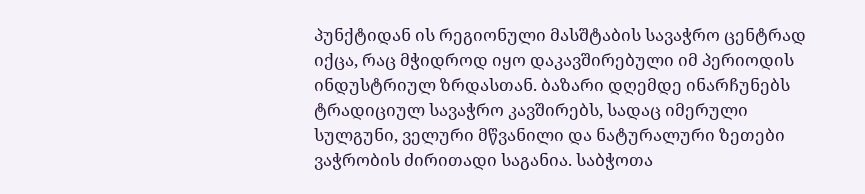პუნქტიდან ის რეგიონული მასშტაბის სავაჭრო ცენტრად იქცა, რაც მჭიდროდ იყო დაკავშირებული იმ პერიოდის ინდუსტრიულ ზრდასთან. ბაზარი დღემდე ინარჩუნებს ტრადიციულ სავაჭრო კავშირებს, სადაც იმერული სულგუნი, ველური მწვანილი და ნატურალური ზეთები ვაჭრობის ძირითადი საგანია. საბჭოთა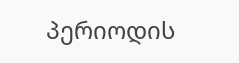პერიოდის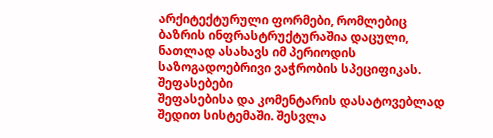არქიტექტურული ფორმები, რომლებიც ბაზრის ინფრასტრუქტურაშია დაცული, ნათლად ასახავს იმ პერიოდის საზოგადოებრივი ვაჭრობის სპეციფიკას.
შეფასებები
შეფასებისა და კომენტარის დასატოვებლად შედით სისტემაში. შესვლა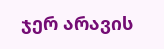ჯერ არავის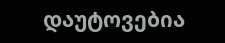დაუტოვებია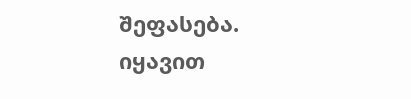შეფასება. იყავით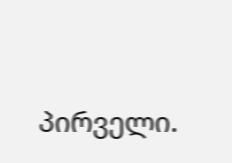პირველი.